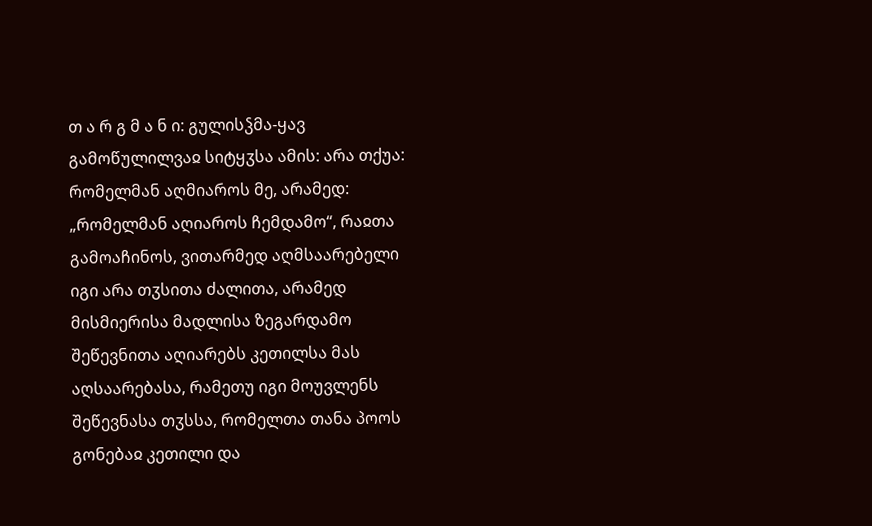თ ა რ გ მ ა ნ ი: გულისჴმა-ყავ გამოწულილვაჲ სიტყჳსა ამის: არა თქუა: რომელმან აღმიაროს მე, არამედ: „რომელმან აღიაროს ჩემდამო“, რაჲთა გამოაჩინოს, ვითარმედ აღმსაარებელი იგი არა თჳსითა ძალითა, არამედ მისმიერისა მადლისა ზეგარდამო შეწევნითა აღიარებს კეთილსა მას აღსაარებასა, რამეთუ იგი მოუვლენს შეწევნასა თჳსსა, რომელთა თანა პოოს გონებაჲ კეთილი და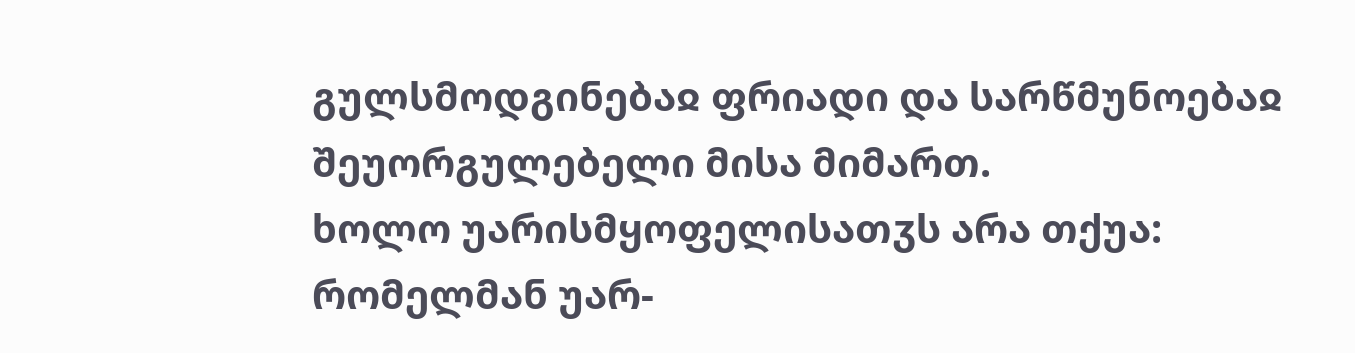გულსმოდგინებაჲ ფრიადი და სარწმუნოებაჲ შეუორგულებელი მისა მიმართ.
ხოლო უარისმყოფელისათჳს არა თქუა: რომელმან უარ-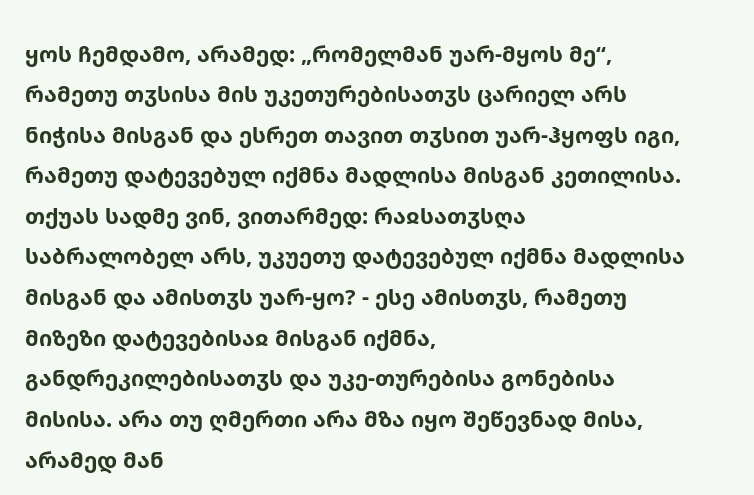ყოს ჩემდამო, არამედ: „რომელმან უარ-მყოს მე“, რამეთუ თჳსისა მის უკეთურებისათჳს ცარიელ არს ნიჭისა მისგან და ესრეთ თავით თჳსით უარ-ჰყოფს იგი, რამეთუ დატევებულ იქმნა მადლისა მისგან კეთილისა.
თქუას სადმე ვინ, ვითარმედ: რაჲსათჳსღა საბრალობელ არს, უკუეთუ დატევებულ იქმნა მადლისა მისგან და ამისთჳს უარ-ყო? - ესე ამისთჳს, რამეთუ მიზეზი დატევებისაჲ მისგან იქმნა, განდრეკილებისათჳს და უკე-თურებისა გონებისა მისისა. არა თუ ღმერთი არა მზა იყო შეწევნად მისა, არამედ მან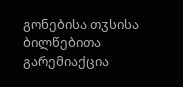გონებისა თჳსისა ბილწებითა გარემიაქცია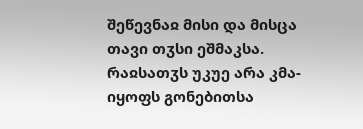შეწევნაჲ მისი და მისცა თავი თჳსი ეშმაკსა.
რაჲსათჳს უკუე არა კმა-იყოფს გონებითსა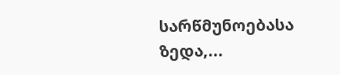სარწმუნოებასა ზედა,...